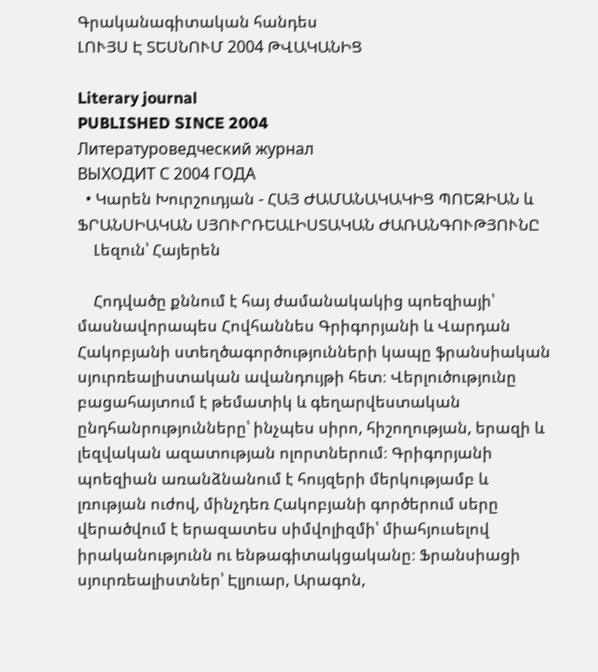Գրականագիտական հանդես
ԼՈՒՅՍ Է ՏԵՍՆՈՒՄ 2004 ԹՎԱԿԱՆԻՑ

Literary journal
PUBLISHED SINCE 2004
Литературоведческий журнал
ВЫХОДИТ С 2004 ГОДА
  • Կարեն Խուրշուդյան - ՀԱՅ ԺԱՄԱՆԱԿԱԿԻՑ ՊՈԵԶԻԱՆ և ՖՐԱՆՍԻԱԿԱՆ ՍՅՈՒՐՌԵԱԼԻՍՏԱԿԱՆ ԺԱՌԱՆԳՈՒԹՅՈՒՆԸ
    Լեզուն՝ Հայերեն

    Հոդվածը քննում է հայ ժամանակակից պոեզիայի՝ մասնավորապես Հովհաննես Գրիգորյանի և Վարդան Հակոբյանի ստեղծագործությունների կապը ֆրանսիական սյուրռեալիստական ավանդույթի հետ։ Վերլուծությունը բացահայտում է թեմատիկ և գեղարվեստական ընդհանրությունները՝ ինչպես սիրո, հիշողության, երազի և լեզվական ազատության ոլորտներում։ Գրիգորյանի պոեզիան առանձնանում է հույզերի մերկությամբ և լռության ուժով, մինչդեռ Հակոբյանի գործերում սերը վերածվում է երազատես սիմվոլիզմի՝ միահյուսելով իրականությունն ու ենթագիտակցականը։ Ֆրանսիացի սյուրռեալիստներ՝ Էլյուար, Արագոն,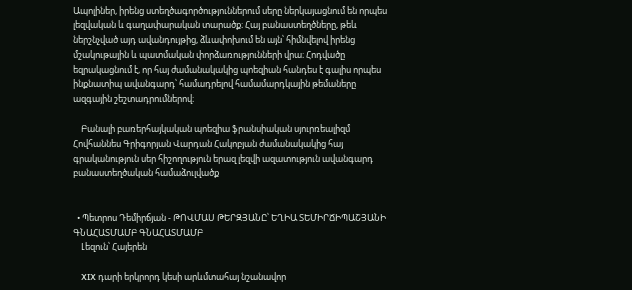Ապոլիներ, իրենց ստեղծագործություններում սերը ներկայացնում են որպես լեզվական և գաղափարական տարածք։ Հայ բանաստեղծները, թեև ներշնչված այդ ավանդույթից, ձևափոխում են այն՝ հիմնվելով իրենց մշակութային և պատմական փորձառությունների վրա։ Հոդվածը եզրակացնում է, որ հայ ժամանակակից պոեզիան հանդես է գալիս որպես ինքնատիպ ավանգարդ՝ համադրելով համամարդկային թեմաները ազգային շեշտադրումներով։

    Բանալի բառերհայկական պոեզիա ֆրանսիական սյուրռեալիզմ Հովհաննես Գրիգորյան Վարդան Հակոբյան ժամանակակից հայ գրականություն սեր հիշողություն երազ լեզվի ազատություն ավանգարդ բանաստեղծական համաձուլվածք


  • Պետրոս Դեմիրճյան - ԹՈՎՄԱՍ ԹԵՐԶՅԱՆԸ՝ ԵՂԻԱ ՏԵՄԻՐՃԻՊԱՇՅԱՆԻ ԳՆԱՀԱՏՄԱՄԲ ԳՆԱՀԱՏՄԱՄԲ
    Լեզուն՝ Հայերեն

    XIX դարի երկրորդ կեսի արևմտահայ նշանավոր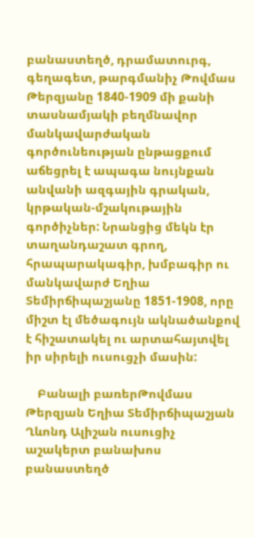բանաստեղծ, դրամատուրգ, գեղագետ, թարգմանիչ Թովմաս Թերզյանը 1840-1909 մի քանի տասնամյակի բեղմնավոր մանկավարժական գործունեության ընթացքում աճեցրել է ապագա նույնքան անվանի ազգային գրական, կրթական-մշակութային գործիչներ: Նրանցից մեկն էր տաղանդաշատ գրող, հրապարակագիր, խմբագիր ու մանկավարժ Եղիա Տեմիրճիպաշյանը 1851-1908, որը միշտ էլ մեծագույն ակնածանքով է հիշատակել ու արտահայտվել իր սիրելի ուսուցչի մասին:

    Բանալի բառերԹովմաս Թերզյան Եղիա Տեմիրճիպաշյան Ղևոնդ Ալիշան ուսուցիչ աշակերտ բանախոս բանաստեղծ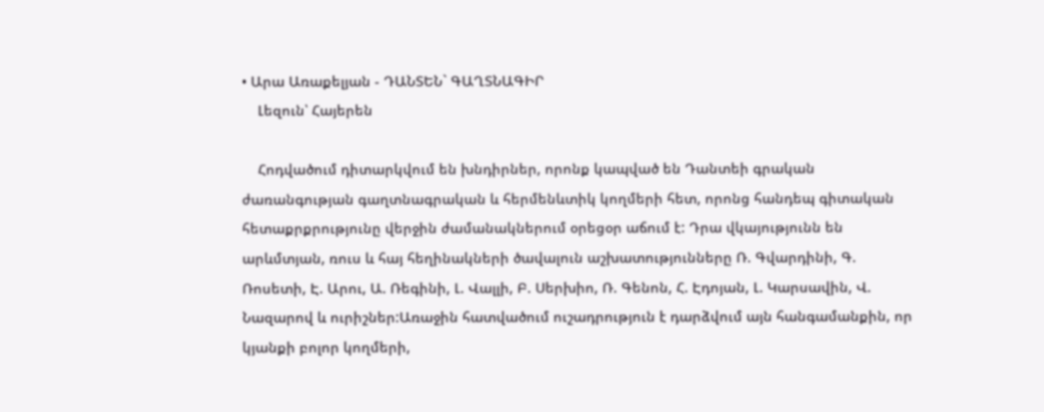• Արա Առաքելյան - ԴԱՆՏԵՆ` ԳԱՂՏՆԱԳԻՐ
    Լեզուն՝ Հայերեն

    Հոդվածում դիտարկվում են խնդիրներ, որոնք կապված են Դանտեի գրական ժառանգության գաղտնագրական և հերմենևտիկ կողմերի հետ, որոնց հանդեպ գիտական հետաքրքրությունը վերջին ժամանակներում օրեցօր աճում է: Դրա վկայությունն են արևմտյան, ռուս և հայ հեղինակների ծավալուն աշխատությունները Ռ. Գվարդինի, Գ. Ռոսետի, Է. Արու, Ա. Ռեգինի, Լ. Վալլի, Բ. Սերխիո, Ռ. Գենոն, Հ. Էդոյան, Լ. Կարսավին, Վ. Նազարով և ուրիշներ:Առաջին հատվածում ուշադրություն է դարձվում այն հանգամանքին, որ կյանքի բոլոր կողմերի,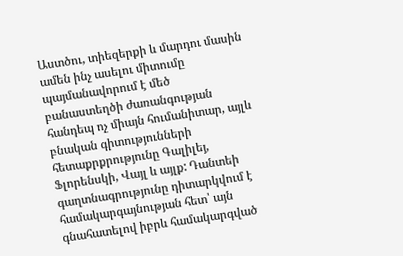Աստծու, տիեզերքի և մարդու մասին ամեն ինչ ասելու միտումը պայմանավորում է մեծ բանաստեղծի ժառանգության հանդեպ ոչ միայն հումանիտար, այլև բնական գիտությունների հետաքրքրությունը Գալիլեյ, Ֆլորենսկի, Վայլ և այլք: Դանտեի գաղտնագրությունը դիտարկվում է համակարգայնության հետ՝ այն գնահատելով իբրև համակարգված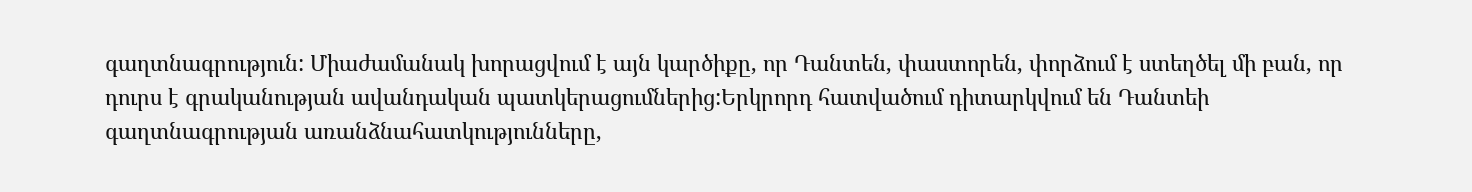գաղտնագրություն: Միաժամանակ խորացվում է այն կարծիքը, որ Դանտեն, փաստորեն, փորձում է ստեղծել մի բան, որ դուրս է գրականության ավանդական պատկերացումներից:Երկրորդ հատվածում դիտարկվում են Դանտեի գաղտնագրության առանձնահատկությունները,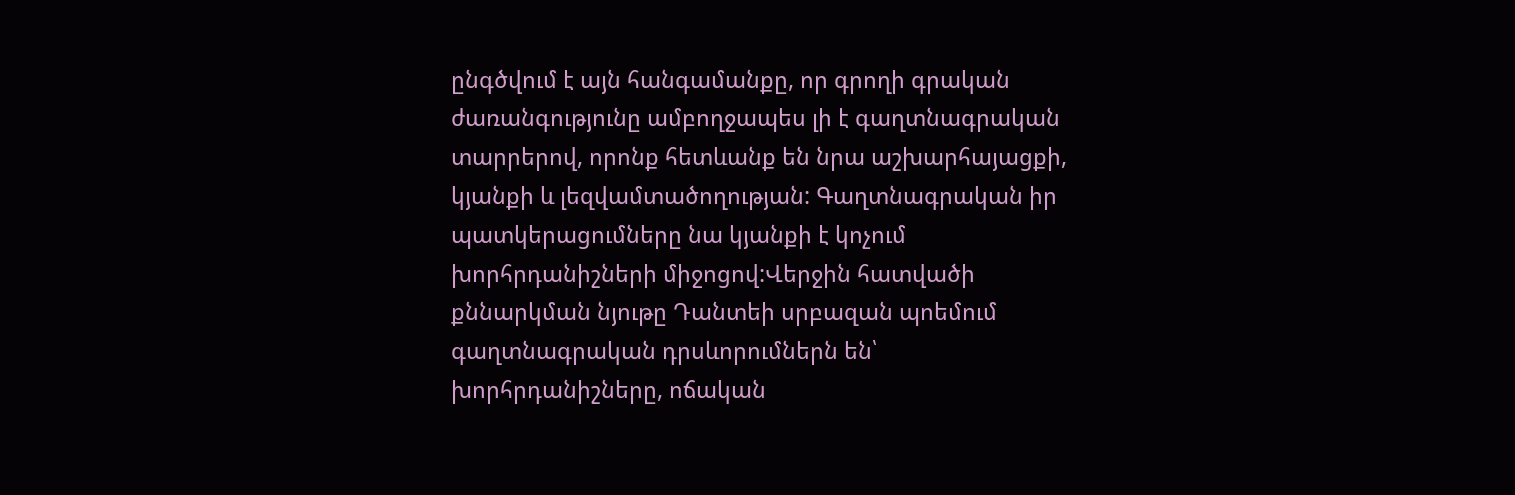ընգծվում է այն հանգամանքը, որ գրողի գրական ժառանգությունը ամբողջապես լի է գաղտնագրական տարրերով, որոնք հետևանք են նրա աշխարհայացքի, կյանքի և լեզվամտածողության: Գաղտնագրական իր պատկերացումները նա կյանքի է կոչում խորհրդանիշների միջոցով:Վերջին հատվածի քննարկման նյութը Դանտեի սրբազան պոեմում գաղտնագրական դրսևորումներն են՝ խորհրդանիշները, ոճական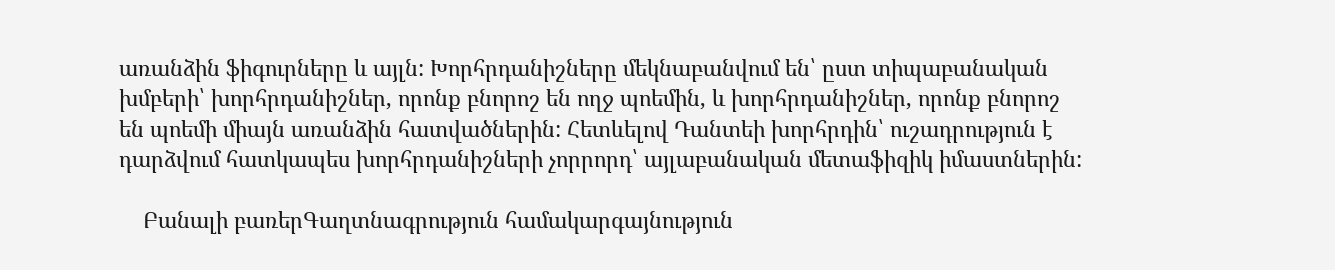առանձին ֆիգուրները և այլն: Խորհրդանիշները մեկնաբանվում են՝ ըստ տիպաբանական խմբերի՝ խորհրդանիշներ, որոնք բնորոշ են ողջ պոեմին, և խորհրդանիշներ, որոնք բնորոշ են պոեմի միայն առանձին հատվածներին: Հետևելով Դանտեի խորհրդին՝ ուշադրություն է դարձվում հատկապես խորհրդանիշների չորրորդ՝ այլաբանական մետաֆիզիկ իմաստներին:

    Բանալի բառերԳաղտնագրություն համակարգայնություն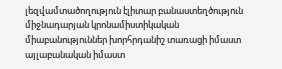լեզվամտածողություն էլիտար բանաստեղծություն միջնադարյան կրոնամիստիկական միաբանություններ խորհրդանիշ տառացի իմաստ այլաբանական իմաստ